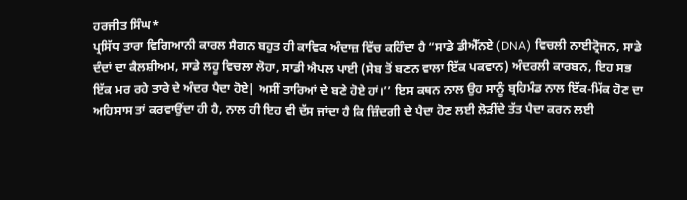ਹਰਜੀਤ ਸਿੰਘ*
ਪ੍ਰਸਿੱਧ ਤਾਰਾ ਵਿਗਿਆਨੀ ਕਾਰਲ ਸੈਗਨ ਬਹੁਤ ਹੀ ਕਾਵਿਕ ਅੰਦਾਜ਼ ਵਿੱਚ ਕਹਿੰਦਾ ਹੈ “ਸਾਡੇ ਡੀਐੱਨਏ (DNA) ਵਿਚਲੀ ਨਾਈਟ੍ਰੋਜਨ, ਸਾਡੇ ਦੰਦਾਂ ਦਾ ਕੈਲਸ਼ੀਅਮ, ਸਾਡੇ ਲਹੂ ਵਿਚਲਾ ਲੋਹਾ, ਸਾਡੀ ਐਪਲ ਪਾਈ (ਸੇਬ ਤੋਂ ਬਣਨ ਵਾਲਾ ਇੱਕ ਪਕਵਾਨ) ਅੰਦਰਲੀ ਕਾਰਬਨ, ਇਹ ਸਭ ਇੱਕ ਮਰ ਰਹੇ ਤਾਰੇ ਦੇ ਅੰਦਰ ਪੈਦਾ ਹੋਏ| ਅਸੀਂ ਤਾਰਿਆਂ ਦੇ ਬਣੇ ਹੋਏ ਹਾਂ।’’ ਇਸ ਕਥਨ ਨਾਲ ਉਹ ਸਾਨੂੰ ਬ੍ਰਹਿਮੰਡ ਨਾਲ ਇੱਕ-ਮਿੱਕ ਹੋਣ ਦਾ ਅਹਿਸਾਸ ਤਾਂ ਕਰਵਾਉਂਦਾ ਹੀ ਹੈ, ਨਾਲ ਹੀ ਇਹ ਵੀ ਦੱਸ ਜਾਂਦਾ ਹੈ ਕਿ ਜ਼ਿੰਦਗੀ ਦੇ ਪੈਦਾ ਹੋਣ ਲਈ ਲੋੜੀਂਦੇ ਤੱਤ ਪੈਦਾ ਕਰਨ ਲਈ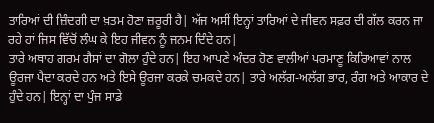ਤਾਰਿਆਂ ਦੀ ਜ਼ਿੰਦਗੀ ਦਾ ਖ਼ਤਮ ਹੋਣਾ ਜ਼ਰੂਰੀ ਹੈ| ਅੱਜ ਅਸੀਂ ਇਨ੍ਹਾਂ ਤਾਰਿਆਂ ਦੇ ਜੀਵਨ ਸਫ਼ਰ ਦੀ ਗੱਲ ਕਰਨ ਜਾ ਰਹੇ ਹਾਂ ਜਿਸ ਵਿੱਚੋਂ ਲੰਘ ਕੇ ਇਹ ਜੀਵਨ ਨੂੰ ਜਨਮ ਦਿੰਦੇ ਹਨ|
ਤਾਰੇ ਅਥਾਹ ਗਰਮ ਗੈਸਾਂ ਦਾ ਗੋਲਾ ਹੁੰਦੇ ਹਨ| ਇਹ ਆਪਣੇ ਅੰਦਰ ਹੋਣ ਵਾਲੀਆਂ ਪਰਮਾਣੂ ਕਿਰਿਆਵਾਂ ਨਾਲ ਊਰਜਾ ਪੈਦਾ ਕਰਦੇ ਹਨ ਅਤੇ ਇਸੇ ਊਰਜਾ ਕਰਕੇ ਚਮਕਦੇ ਹਨ| ਤਾਰੇ ਅਲੱਗ-ਅਲੱਗ ਭਾਰ, ਰੰਗ ਅਤੇ ਆਕਾਰ ਦੇ ਹੁੰਦੇ ਹਨ| ਇਨ੍ਹਾਂ ਦਾ ਪੁੰਜ ਸਾਡੇ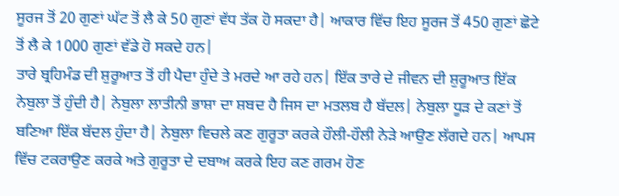ਸੂਰਜ ਤੋਂ 20 ਗੁਣਾਂ ਘੱਟ ਤੋਂ ਲੈ ਕੇ 50 ਗੁਣਾਂ ਵੱਧ ਤੱਕ ਹੋ ਸਕਦਾ ਹੈ| ਆਕਾਰ ਵਿੱਚ ਇਹ ਸੂਰਜ ਤੋਂ 450 ਗੁਣਾਂ ਛੋਟੇ ਤੋਂ ਲੈ ਕੇ 1000 ਗੁਣਾਂ ਵੱਡੇ ਹੋ ਸਕਦੇ ਹਨ|
ਤਾਰੇ ਬ੍ਰਹਿਮੰਡ ਦੀ ਸ਼ੁਰੂਆਤ ਤੋਂ ਹੀ ਪੈਦਾ ਹੁੰਦੇ ਤੇ ਮਰਦੇ ਆ ਰਹੇ ਹਨ| ਇੱਕ ਤਾਰੇ ਦੇ ਜੀਵਨ ਦੀ ਸ਼ੁਰੂਆਤ ਇੱਕ ਨੇਬੁਲਾ ਤੋਂ ਹੁੰਦੀ ਹੈ| ਨੇਬੁਲਾ ਲਾਤੀਨੀ ਭਾਸ਼ਾ ਦਾ ਸ਼ਬਦ ਹੈ ਜਿਸ ਦਾ ਮਤਲਬ ਹੈ ਬੱਦਲ| ਨੇਬੁਲਾ ਧੂੜ ਦੇ ਕਣਾਂ ਤੋਂ ਬਣਿਆ ਇੱਕ ਬੱਦਲ ਹੁੰਦਾ ਹੈ| ਨੇਬੁਲਾ ਵਿਚਲੇ ਕਣ ਗੁਰੂਤਾ ਕਰਕੇ ਹੌਲੀ-ਹੌਲੀ ਨੇੜੇ ਆਉਣ ਲੱਗਦੇ ਹਨ| ਆਪਸ ਵਿੱਚ ਟਕਰਾਉਣ ਕਰਕੇ ਅਤੇ ਗੁਰੂਤਾ ਦੇ ਦਬਾਅ ਕਰਕੇ ਇਹ ਕਣ ਗਰਮ ਹੋਣ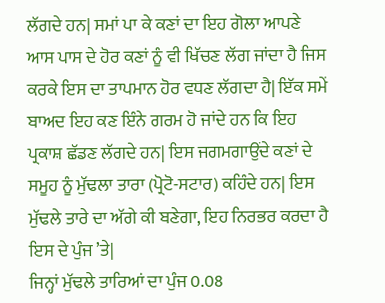ਲੱਗਦੇ ਹਨ| ਸਮਾਂ ਪਾ ਕੇ ਕਣਾਂ ਦਾ ਇਹ ਗੋਲਾ ਆਪਣੇ ਆਸ ਪਾਸ ਦੇ ਹੋਰ ਕਣਾਂ ਨੂੰ ਵੀ ਖਿੱਚਣ ਲੱਗ ਜਾਂਦਾ ਹੈ ਜਿਸ ਕਰਕੇ ਇਸ ਦਾ ਤਾਪਮਾਨ ਹੋਰ ਵਧਣ ਲੱਗਦਾ ਹੈ| ਇੱਕ ਸਮੇਂ ਬਾਅਦ ਇਹ ਕਣ ਇੰਨੇ ਗਰਮ ਹੋ ਜਾਂਦੇ ਹਨ ਕਿ ਇਹ ਪ੍ਰਕਾਸ਼ ਛੱਡਣ ਲੱਗਦੇ ਹਨ| ਇਸ ਜਗਮਗਾਉਂਦੇ ਕਣਾਂ ਦੇ ਸਮੂਹ ਨੂੰ ਮੁੱਢਲਾ ਤਾਰਾ (ਪ੍ਰੋਟੋ-ਸਟਾਰ) ਕਹਿੰਦੇ ਹਨ| ਇਸ ਮੁੱਢਲੇ ਤਾਰੇ ਦਾ ਅੱਗੇ ਕੀ ਬਣੇਗਾ, ਇਹ ਨਿਰਭਰ ਕਰਦਾ ਹੈ ਇਸ ਦੇ ਪੁੰਜ ’ਤੇ|
ਜਿਨ੍ਹਾਂ ਮੁੱਢਲੇ ਤਾਰਿਆਂ ਦਾ ਪੁੰਜ 0.08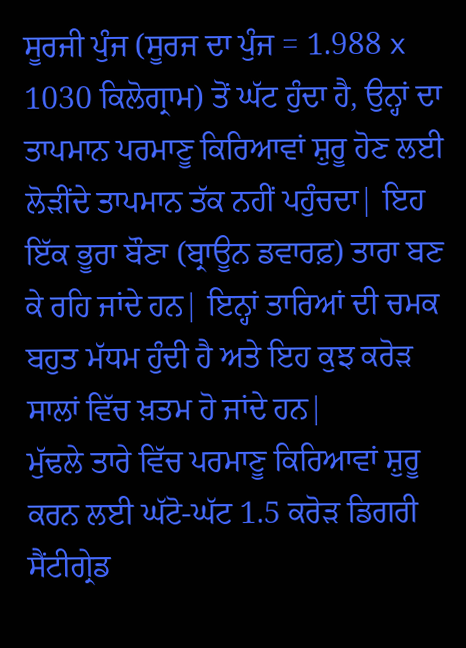ਸੂਰਜੀ ਪੁੰਜ (ਸੂਰਜ ਦਾ ਪੁੰਜ = 1.988 x 1030 ਕਿਲੋਗ੍ਰਾਮ) ਤੋਂ ਘੱਟ ਹੁੰਦਾ ਹੈ, ਉਨ੍ਹਾਂ ਦਾ ਤਾਪਮਾਨ ਪਰਮਾਣੂ ਕਿਰਿਆਵਾਂ ਸ਼ੁਰੂ ਹੋਣ ਲਈ ਲੋੜੀਂਦੇ ਤਾਪਮਾਨ ਤੱਕ ਨਹੀਂ ਪਹੁੰਚਦਾ| ਇਹ ਇੱਕ ਭੂਰਾ ਬੌਣਾ (ਬ੍ਰਾਊਨ ਡਵਾਰਫ਼) ਤਾਰਾ ਬਣ ਕੇ ਰਹਿ ਜਾਂਦੇ ਹਨ| ਇਨ੍ਹਾਂ ਤਾਰਿਆਂ ਦੀ ਚਮਕ ਬਹੁਤ ਮੱਧਮ ਹੁੰਦੀ ਹੈ ਅਤੇ ਇਹ ਕੁਝ ਕਰੋੜ ਸਾਲਾਂ ਵਿੱਚ ਖ਼ਤਮ ਹੋ ਜਾਂਦੇ ਹਨ|
ਮੁੱਢਲੇ ਤਾਰੇ ਵਿੱਚ ਪਰਮਾਣੂ ਕਿਰਿਆਵਾਂ ਸ਼ੁਰੂ ਕਰਨ ਲਈ ਘੱਟੋ-ਘੱਟ 1.5 ਕਰੋੜ ਡਿਗਰੀ ਸੈਂਟੀਗ੍ਰੇਡ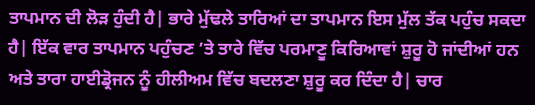ਤਾਪਮਾਨ ਦੀ ਲੋੜ ਹੁੰਦੀ ਹੈ| ਭਾਰੇ ਮੁੱਢਲੇ ਤਾਰਿਆਂ ਦਾ ਤਾਪਮਾਨ ਇਸ ਮੁੱਲ ਤੱਕ ਪਹੁੰਚ ਸਕਦਾ ਹੈ| ਇੱਕ ਵਾਰ ਤਾਪਮਾਨ ਪਹੁੰਚਣ ’ਤੇ ਤਾਰੇ ਵਿੱਚ ਪਰਮਾਣੂ ਕਿਰਿਆਵਾਂ ਸ਼ੁਰੂ ਹੋ ਜਾਂਦੀਆਂ ਹਨ ਅਤੇ ਤਾਰਾ ਹਾਈਡ੍ਰੋਜਨ ਨੂੰ ਹੀਲੀਅਮ ਵਿੱਚ ਬਦਲਣਾ ਸ਼ੁਰੂ ਕਰ ਦਿੰਦਾ ਹੈ| ਚਾਰ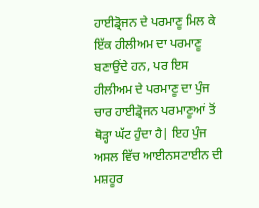ਹਾਈਡ੍ਰੋਜਨ ਦੇ ਪਰਮਾਣੂ ਮਿਲ ਕੇ ਇੱਕ ਹੀਲੀਅਮ ਦਾ ਪਰਮਾਣੂ ਬਣਾਉਂਦੇ ਹਨ, ਪਰ ਇਸ ਹੀਲੀਅਮ ਦੇ ਪਰਮਾਣੂ ਦਾ ਪੁੰਜ ਚਾਰ ਹਾਈਡ੍ਰੋਜਨ ਪਰਮਾਣੂਆਂ ਤੋਂ ਥੋੜ੍ਹਾ ਘੱਟ ਹੁੰਦਾ ਹੈ| ਇਹ ਪੁੰਜ ਅਸਲ ਵਿੱਚ ਆਈਨਸਟਾਈਨ ਦੀ ਮਸ਼ਹੂਰ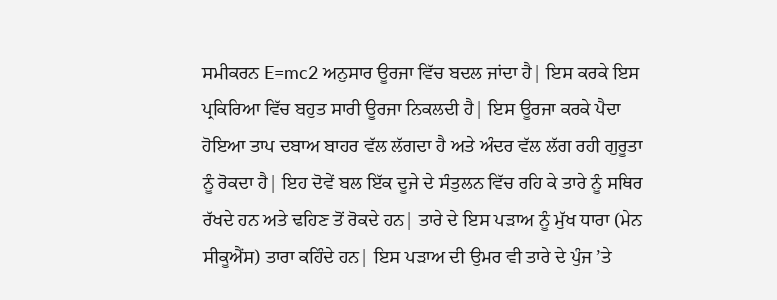ਸਮੀਕਰਨ E=mc2 ਅਨੁਸਾਰ ਊਰਜਾ ਵਿੱਚ ਬਦਲ ਜਾਂਦਾ ਹੈ| ਇਸ ਕਰਕੇ ਇਸ ਪ੍ਰਕਿਰਿਆ ਵਿੱਚ ਬਹੁਤ ਸਾਰੀ ਊਰਜਾ ਨਿਕਲਦੀ ਹੈ| ਇਸ ਊਰਜਾ ਕਰਕੇ ਪੈਦਾ ਹੋਇਆ ਤਾਪ ਦਬਾਅ ਬਾਹਰ ਵੱਲ ਲੱਗਦਾ ਹੈ ਅਤੇ ਅੰਦਰ ਵੱਲ ਲੱਗ ਰਹੀ ਗੁਰੂਤਾ ਨੂੰ ਰੋਕਦਾ ਹੈ| ਇਹ ਦੋਵੇਂ ਬਲ ਇੱਕ ਦੂਜੇ ਦੇ ਸੰਤੁਲਨ ਵਿੱਚ ਰਹਿ ਕੇ ਤਾਰੇ ਨੂੰ ਸਥਿਰ ਰੱਖਦੇ ਹਨ ਅਤੇ ਢਹਿਣ ਤੋਂ ਰੋਕਦੇ ਹਨ| ਤਾਰੇ ਦੇ ਇਸ ਪੜਾਅ ਨੂੰ ਮੁੱਖ ਧਾਰਾ (ਮੇਨ ਸੀਕੂਐਂਸ) ਤਾਰਾ ਕਹਿੰਦੇ ਹਨ| ਇਸ ਪੜਾਅ ਦੀ ਉਮਰ ਵੀ ਤਾਰੇ ਦੇ ਪੁੰਜ ’ਤੇ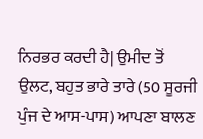ਨਿਰਭਰ ਕਰਦੀ ਹੈ| ਉਮੀਦ ਤੋਂ ਉਲਟ, ਬਹੁਤ ਭਾਰੇ ਤਾਰੇ (50 ਸੂਰਜੀ ਪੁੰਜ ਦੇ ਆਸ-ਪਾਸ) ਆਪਣਾ ਬਾਲਣ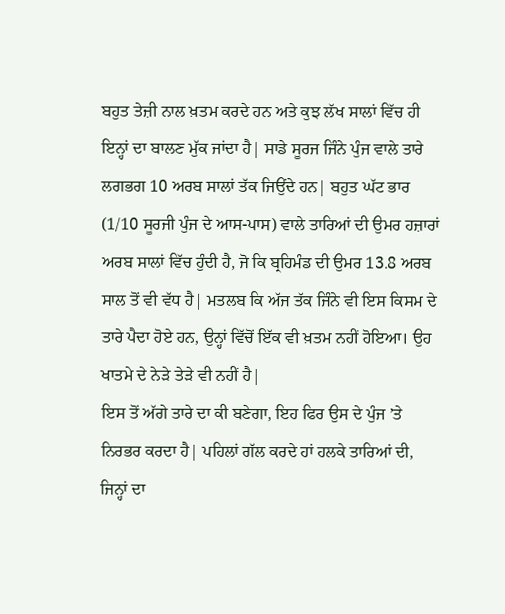ਬਹੁਤ ਤੇਜ਼ੀ ਨਾਲ ਖ਼ਤਮ ਕਰਦੇ ਹਨ ਅਤੇ ਕੁਝ ਲੱਖ ਸਾਲਾਂ ਵਿੱਚ ਹੀ ਇਨ੍ਹਾਂ ਦਾ ਬਾਲਣ ਮੁੱਕ ਜਾਂਦਾ ਹੈ| ਸਾਡੇ ਸੂਰਜ ਜਿੰਨੇ ਪੁੰਜ ਵਾਲੇ ਤਾਰੇ ਲਗਭਗ 10 ਅਰਬ ਸਾਲਾਂ ਤੱਕ ਜਿਉਂਦੇ ਹਨ| ਬਹੁਤ ਘੱਟ ਭਾਰ (1/10 ਸੂਰਜੀ ਪੁੰਜ ਦੇ ਆਸ-ਪਾਸ) ਵਾਲੇ ਤਾਰਿਆਂ ਦੀ ਉਮਰ ਹਜ਼ਾਰਾਂ ਅਰਬ ਸਾਲਾਂ ਵਿੱਚ ਹੁੰਦੀ ਹੈ, ਜੋ ਕਿ ਬ੍ਰਹਿਮੰਡ ਦੀ ਉਮਰ 13.8 ਅਰਬ ਸਾਲ ਤੋਂ ਵੀ ਵੱਧ ਹੈ| ਮਤਲਬ ਕਿ ਅੱਜ ਤੱਕ ਜਿੰਨੇ ਵੀ ਇਸ ਕਿਸਮ ਦੇ ਤਾਰੇ ਪੈਦਾ ਹੋਏ ਹਨ, ਉਨ੍ਹਾਂ ਵਿੱਚੋਂ ਇੱਕ ਵੀ ਖ਼ਤਮ ਨਹੀਂ ਹੋਇਆ। ਉਹ ਖਾਤਮੇ ਦੇ ਨੇੜੇ ਤੇੜੇ ਵੀ ਨਹੀਂ ਹੈ|
ਇਸ ਤੋਂ ਅੱਗੇ ਤਾਰੇ ਦਾ ਕੀ ਬਣੇਗਾ, ਇਹ ਫਿਰ ਉਸ ਦੇ ਪੁੰਜ ’ਤੇ ਨਿਰਭਰ ਕਰਦਾ ਹੈ| ਪਹਿਲਾਂ ਗੱਲ ਕਰਦੇ ਹਾਂ ਹਲਕੇ ਤਾਰਿਆਂ ਦੀ, ਜਿਨ੍ਹਾਂ ਦਾ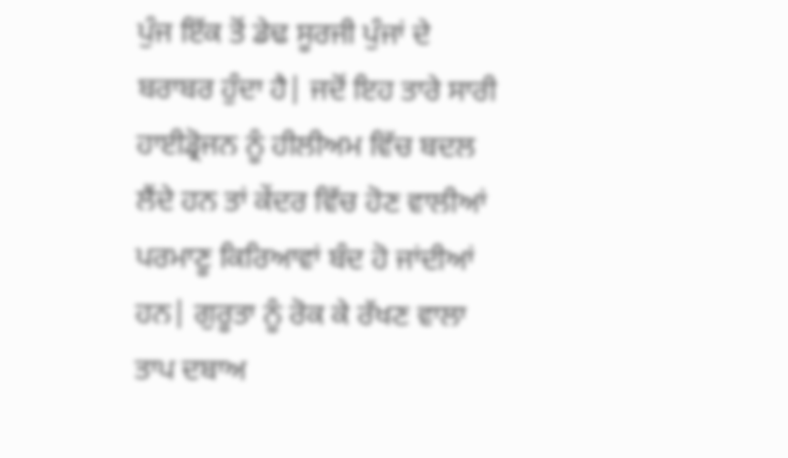ਪੁੰਜ ਇੱਕ ਤੋਂ ਡੇਢ ਸੂਰਜੀ ਪੁੰਜਾਂ ਦੇ ਬਰਾਬਰ ਹੁੰਦਾ ਹੈ| ਜਦੋਂ ਇਹ ਤਾਰੇ ਸਾਰੀ ਹਾਈਡ੍ਰੋਜਨ ਨੂੰ ਹੀਲੀਅਮ ਵਿੱਚ ਬਦਲ ਲੈਂਦੇ ਹਨ ਤਾਂ ਕੇਂਦਰ ਵਿੱਚ ਹੋਣ ਵਾਲੀਆਂ ਪਰਮਾਣੂ ਕਿਰਿਆਵਾਂ ਬੰਦ ਹੋ ਜਾਂਦੀਆਂ ਹਨ| ਗੁਰੂਤਾ ਨੂੰ ਰੋਕ ਕੇ ਰੱਖਣ ਵਾਲਾ ਤਾਪ ਦਬਾਅ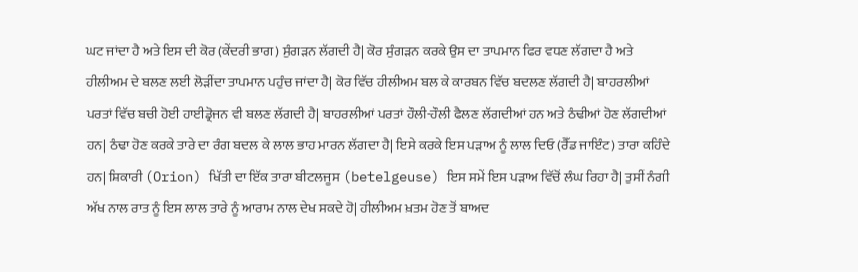ਘਟ ਜਾਂਦਾ ਹੈ ਅਤੇ ਇਸ ਦੀ ਕੋਰ (ਕੇਂਦਰੀ ਭਾਗ) ਸੁੰਗੜਨ ਲੱਗਦੀ ਹੈ| ਕੋਰ ਸੁੰਗੜਨ ਕਰਕੇ ਉਸ ਦਾ ਤਾਪਮਾਨ ਫਿਰ ਵਧਣ ਲੱਗਦਾ ਹੈ ਅਤੇ ਹੀਲੀਅਮ ਦੇ ਬਲਣ ਲਈ ਲੋੜੀਂਦਾ ਤਾਪਮਾਨ ਪਹੁੰਚ ਜਾਂਦਾ ਹੈ| ਕੋਰ ਵਿੱਚ ਹੀਲੀਅਮ ਬਲ ਕੇ ਕਾਰਬਨ ਵਿੱਚ ਬਦਲਣ ਲੱਗਦੀ ਹੈ| ਬਾਹਰਲੀਆਂ ਪਰਤਾਂ ਵਿੱਚ ਬਚੀ ਹੋਈ ਹਾਈਡ੍ਰੋਜਨ ਵੀ ਬਲਣ ਲੱਗਦੀ ਹੈ| ਬਾਹਰਲੀਆਂ ਪਰਤਾਂ ਹੌਲੀ-ਹੌਲੀ ਫੈਲਣ ਲੱਗਦੀਆਂ ਹਨ ਅਤੇ ਠੰਢੀਆਂ ਹੋਣ ਲੱਗਦੀਆਂ ਹਨ| ਠੰਢਾ ਹੋਣ ਕਰਕੇ ਤਾਰੇ ਦਾ ਰੰਗ ਬਦਲ ਕੇ ਲਾਲ ਭਾਹ ਮਾਰਨ ਲੱਗਦਾ ਹੈ| ਇਸੇ ਕਰਕੇ ਇਸ ਪੜਾਅ ਨੂੰ ਲਾਲ ਦਿਓ (ਰੈੱਡ ਜਾਇੰਟ) ਤਾਰਾ ਕਹਿੰਦੇ ਹਨ| ਸ਼ਿਕਾਰੀ (Orion) ਖਿੱਤੀ ਦਾ ਇੱਕ ਤਾਰਾ ਬੀਟਲਜੂਸ (betelgeuse) ਇਸ ਸਮੇਂ ਇਸ ਪੜਾਅ ਵਿੱਚੋਂ ਲੰਘ ਰਿਹਾ ਹੈ| ਤੁਸੀਂ ਨੰਗੀ ਅੱਖ ਨਾਲ ਰਾਤ ਨੂੰ ਇਸ ਲਾਲ ਤਾਰੇ ਨੂੰ ਆਰਾਮ ਨਾਲ ਦੇਖ ਸਕਦੇ ਹੋ| ਹੀਲੀਅਮ ਖ਼ਤਮ ਹੋਣ ਤੋਂ ਬਾਅਦ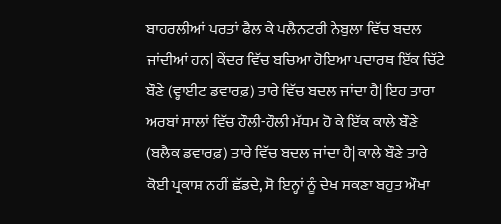ਬਾਹਰਲੀਆਂ ਪਰਤਾਂ ਫੈਲ ਕੇ ਪਲੈਨਟਰੀ ਨੇਬੁਲਾ ਵਿੱਚ ਬਦਲ ਜਾਂਦੀਆਂ ਹਨ| ਕੇਂਦਰ ਵਿੱਚ ਬਚਿਆ ਹੋਇਆ ਪਦਾਰਥ ਇੱਕ ਚਿੱਟੇ ਬੌਣੇ (ਵ੍ਹਾਈਟ ਡਵਾਰਫ਼) ਤਾਰੇ ਵਿੱਚ ਬਦਲ ਜਾਂਦਾ ਹੈ| ਇਹ ਤਾਰਾ ਅਰਬਾਂ ਸਾਲਾਂ ਵਿੱਚ ਹੌਲੀ-ਹੌਲੀ ਮੱਧਮ ਹੋ ਕੇ ਇੱਕ ਕਾਲੇ ਬੌਣੇ (ਬਲੈਕ ਡਵਾਰਫ਼) ਤਾਰੇ ਵਿੱਚ ਬਦਲ ਜਾਂਦਾ ਹੈ| ਕਾਲੇ ਬੌਣੇ ਤਾਰੇ ਕੋਈ ਪ੍ਰਕਾਸ਼ ਨਹੀਂ ਛੱਡਦੇ, ਸੋ ਇਨ੍ਹਾਂ ਨੂੰ ਦੇਖ ਸਕਣਾ ਬਹੁਤ ਔਖਾ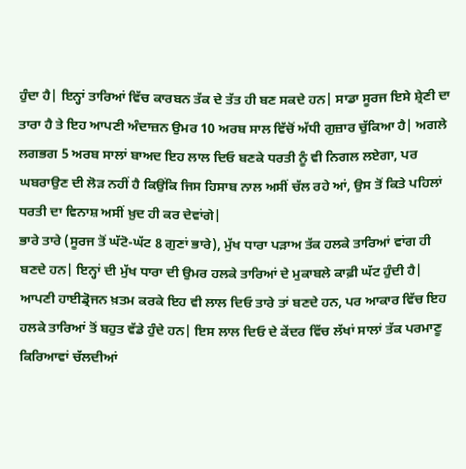ਹੁੰਦਾ ਹੈ| ਇਨ੍ਹਾਂ ਤਾਰਿਆਂ ਵਿੱਚ ਕਾਰਬਨ ਤੱਕ ਦੇ ਤੱਤ ਹੀ ਬਣ ਸਕਦੇ ਹਨ| ਸਾਡਾ ਸੂਰਜ ਇਸੇ ਸ਼੍ਰੇਣੀ ਦਾ ਤਾਰਾ ਹੈ ਤੇ ਇਹ ਆਪਣੀ ਅੰਦਾਜ਼ਨ ਉਮਰ 10 ਅਰਬ ਸਾਲ ਵਿੱਚੋਂ ਅੱਧੀ ਗੁਜ਼ਾਰ ਚੁੱਕਿਆ ਹੈ| ਅਗਲੇ ਲਗਭਗ 5 ਅਰਬ ਸਾਲਾਂ ਬਾਅਦ ਇਹ ਲਾਲ ਦਿਓ ਬਣਕੇ ਧਰਤੀ ਨੂੰ ਵੀ ਨਿਗਲ ਲਏਗਾ, ਪਰ ਘਬਰਾਉਣ ਦੀ ਲੋੜ ਨਹੀਂ ਹੈ ਕਿਉਂਕਿ ਜਿਸ ਹਿਸਾਬ ਨਾਲ ਅਸੀਂ ਚੱਲ ਰਹੇ ਆਂ, ਉਸ ਤੋਂ ਕਿਤੇ ਪਹਿਲਾਂ ਧਰਤੀ ਦਾ ਵਿਨਾਸ਼ ਅਸੀਂ ਖ਼ੁਦ ਹੀ ਕਰ ਦੇਵਾਂਗੇ|
ਭਾਰੇ ਤਾਰੇ (ਸੂਰਜ ਤੋਂ ਘੱਟੋ-ਘੱਟ 8 ਗੁਣਾਂ ਭਾਰੇ), ਮੁੱਖ ਧਾਰਾ ਪੜਾਅ ਤੱਕ ਹਲਕੇ ਤਾਰਿਆਂ ਵਾਂਗ ਹੀ ਬਣਦੇ ਹਨ| ਇਨ੍ਹਾਂ ਦੀ ਮੁੱਖ ਧਾਰਾ ਦੀ ਉਮਰ ਹਲਕੇ ਤਾਰਿਆਂ ਦੇ ਮੁਕਾਬਲੇ ਕਾਫ਼ੀ ਘੱਟ ਹੁੰਦੀ ਹੈ| ਆਪਣੀ ਹਾਈਡ੍ਰੋਜਨ ਖ਼ਤਮ ਕਰਕੇ ਇਹ ਵੀ ਲਾਲ ਦਿਓ ਤਾਰੇ ਤਾਂ ਬਣਦੇ ਹਨ, ਪਰ ਆਕਾਰ ਵਿੱਚ ਇਹ ਹਲਕੇ ਤਾਰਿਆਂ ਤੋਂ ਬਹੁਤ ਵੱਡੇ ਹੁੰਦੇ ਹਨ| ਇਸ ਲਾਲ ਦਿਓ ਦੇ ਕੇਂਦਰ ਵਿੱਚ ਲੱਖਾਂ ਸਾਲਾਂ ਤੱਕ ਪਰਮਾਣੂ ਕਿਰਿਆਵਾਂ ਚੱਲਦੀਆਂ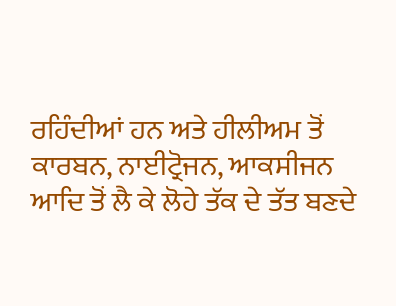ਰਹਿੰਦੀਆਂ ਹਨ ਅਤੇ ਹੀਲੀਅਮ ਤੋਂ ਕਾਰਬਨ, ਨਾਈਟ੍ਰੋਜਨ, ਆਕਸੀਜਨ ਆਦਿ ਤੋਂ ਲੈ ਕੇ ਲੋਹੇ ਤੱਕ ਦੇ ਤੱਤ ਬਣਦੇ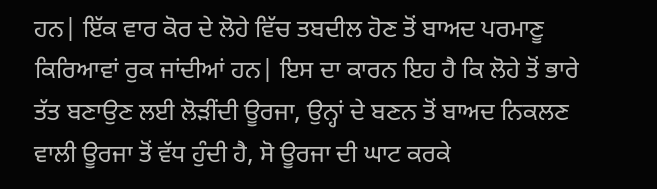ਹਨ| ਇੱਕ ਵਾਰ ਕੋਰ ਦੇ ਲੋਹੇ ਵਿੱਚ ਤਬਦੀਲ ਹੋਣ ਤੋਂ ਬਾਅਦ ਪਰਮਾਣੂ ਕਿਰਿਆਵਾਂ ਰੁਕ ਜਾਂਦੀਆਂ ਹਨ| ਇਸ ਦਾ ਕਾਰਨ ਇਹ ਹੈ ਕਿ ਲੋਹੇ ਤੋਂ ਭਾਰੇ ਤੱਤ ਬਣਾਉਣ ਲਈ ਲੋੜੀਂਦੀ ਊਰਜਾ, ਉਨ੍ਹਾਂ ਦੇ ਬਣਨ ਤੋਂ ਬਾਅਦ ਨਿਕਲਣ ਵਾਲੀ ਊਰਜਾ ਤੋਂ ਵੱਧ ਹੁੰਦੀ ਹੈ, ਸੋ ਊਰਜਾ ਦੀ ਘਾਟ ਕਰਕੇ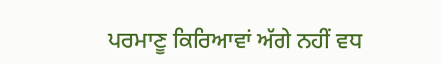ਪਰਮਾਣੂ ਕਿਰਿਆਵਾਂ ਅੱਗੇ ਨਹੀਂ ਵਧ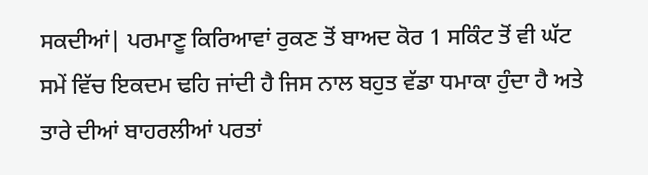ਸਕਦੀਆਂ| ਪਰਮਾਣੂ ਕਿਰਿਆਵਾਂ ਰੁਕਣ ਤੋਂ ਬਾਅਦ ਕੋਰ 1 ਸਕਿੰਟ ਤੋਂ ਵੀ ਘੱਟ ਸਮੇਂ ਵਿੱਚ ਇਕਦਮ ਢਹਿ ਜਾਂਦੀ ਹੈ ਜਿਸ ਨਾਲ ਬਹੁਤ ਵੱਡਾ ਧਮਾਕਾ ਹੁੰਦਾ ਹੈ ਅਤੇ ਤਾਰੇ ਦੀਆਂ ਬਾਹਰਲੀਆਂ ਪਰਤਾਂ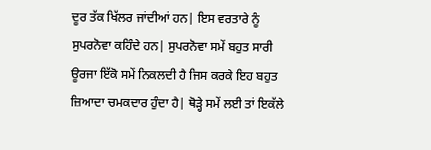ਦੂਰ ਤੱਕ ਖਿੱਲਰ ਜਾਂਦੀਆਂ ਹਨ| ਇਸ ਵਰਤਾਰੇ ਨੂੰ ਸੁਪਰਨੋਵਾ ਕਹਿੰਦੇ ਹਨ| ਸੁਪਰਨੋਵਾ ਸਮੇਂ ਬਹੁਤ ਸਾਰੀ ਊਰਜਾ ਇੱਕੋ ਸਮੇਂ ਨਿਕਲਦੀ ਹੈ ਜਿਸ ਕਰਕੇ ਇਹ ਬਹੁਤ ਜ਼ਿਆਦਾ ਚਮਕਦਾਰ ਹੁੰਦਾ ਹੈ| ਥੋੜ੍ਹੇ ਸਮੇਂ ਲਈ ਤਾਂ ਇਕੱਲੇ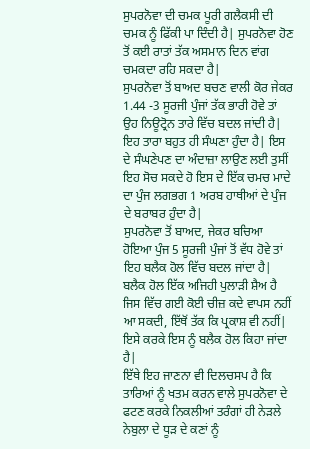ਸੁਪਰਨੋਵਾ ਦੀ ਚਮਕ ਪੂਰੀ ਗਲੈਕਸੀ ਦੀ ਚਮਕ ਨੂੰ ਫਿੱਕੀ ਪਾ ਦਿੰਦੀ ਹੈ| ਸੁਪਰਨੋਵਾ ਹੋਣ ਤੋਂ ਕਈ ਰਾਤਾਂ ਤੱਕ ਅਸਮਾਨ ਦਿਨ ਵਾਂਗ ਚਮਕਦਾ ਰਹਿ ਸਕਦਾ ਹੈ|
ਸੁਪਰਨੋਵਾ ਤੋਂ ਬਾਅਦ ਬਚਣ ਵਾਲੀ ਕੋਰ ਜੇਕਰ 1.44 -3 ਸੂਰਜੀ ਪੁੰਜਾਂ ਤੱਕ ਭਾਰੀ ਹੋਵੇ ਤਾਂ ਉਹ ਨਿਊਟ੍ਰੋਨ ਤਾਰੇ ਵਿੱਚ ਬਦਲ ਜਾਂਦੀ ਹੈ| ਇਹ ਤਾਰਾ ਬਹੁਤ ਹੀ ਸੰਘਣਾ ਹੁੰਦਾ ਹੈ| ਇਸ ਦੇ ਸੰਘਣੇਪਣ ਦਾ ਅੰਦਾਜ਼ਾ ਲਾਉਣ ਲਈ ਤੁਸੀਂ ਇਹ ਸੋਚ ਸਕਦੇ ਹੋ ਇਸ ਦੇ ਇੱਕ ਚਮਚ ਮਾਦੇ ਦਾ ਪੁੰਜ ਲਗਭਗ 1 ਅਰਬ ਹਾਥੀਆਂ ਦੇ ਪੁੰਜ ਦੇ ਬਰਾਬਰ ਹੁੰਦਾ ਹੈ|
ਸੁਪਰਨੋਵਾ ਤੋਂ ਬਾਅਦ, ਜੇਕਰ ਬਚਿਆ ਹੋਇਆ ਪੁੰਜ 5 ਸੂਰਜੀ ਪੁੰਜਾਂ ਤੋਂ ਵੱਧ ਹੋਵੇ ਤਾਂ ਇਹ ਬਲੈਕ ਹੋਲ ਵਿੱਚ ਬਦਲ ਜਾਂਦਾ ਹੈ| ਬਲੈਕ ਹੋਲ ਇੱਕ ਅਜਿਹੀ ਪੁਲਾੜੀ ਸ਼ੈਅ ਹੈ ਜਿਸ ਵਿੱਚ ਗਈ ਕੋਈ ਚੀਜ਼ ਕਦੇ ਵਾਪਸ ਨਹੀਂ ਆ ਸਕਦੀ, ਇੱਥੋਂ ਤੱਕ ਕਿ ਪ੍ਰਕਾਸ਼ ਵੀ ਨਹੀਂ| ਇਸੇ ਕਰਕੇ ਇਸ ਨੂੰ ਬਲੈਕ ਹੋਲ ਕਿਹਾ ਜਾਂਦਾ ਹੈ|
ਇੱਥੇ ਇਹ ਜਾਣਨਾ ਵੀ ਦਿਲਚਸਪ ਹੈ ਕਿ ਤਾਰਿਆਂ ਨੂੰ ਖਤਮ ਕਰਨ ਵਾਲੇ ਸੁਪਰਨੋਵਾ ਦੇ ਫਟਣ ਕਰਕੇ ਨਿਕਲੀਆਂ ਤਰੰਗਾਂ ਹੀ ਨੇੜਲੇ ਨੇਬੁਲਾ ਦੇ ਧੂੜ ਦੇ ਕਣਾਂ ਨੂੰ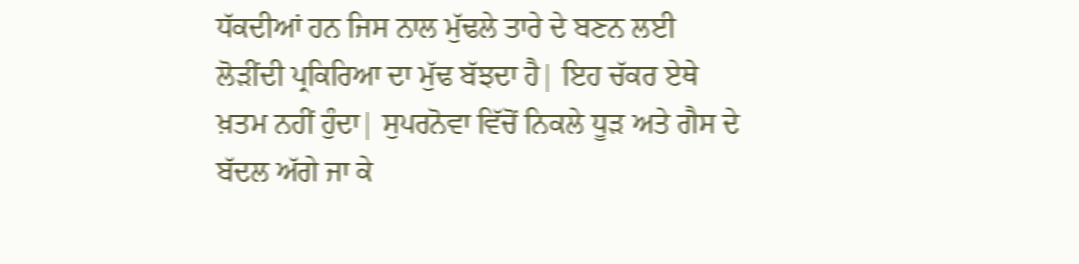ਧੱਕਦੀਆਂ ਹਨ ਜਿਸ ਨਾਲ ਮੁੱਢਲੇ ਤਾਰੇ ਦੇ ਬਣਨ ਲਈ ਲੋੜੀਂਦੀ ਪ੍ਰਕਿਰਿਆ ਦਾ ਮੁੱਢ ਬੱਝਦਾ ਹੈ| ਇਹ ਚੱਕਰ ਏਥੇ ਖ਼ਤਮ ਨਹੀਂ ਹੁੰਦਾ| ਸੁਪਰਨੋਵਾ ਵਿੱਚੋਂ ਨਿਕਲੇ ਧੂੜ ਅਤੇ ਗੈਸ ਦੇ ਬੱਦਲ ਅੱਗੇ ਜਾ ਕੇ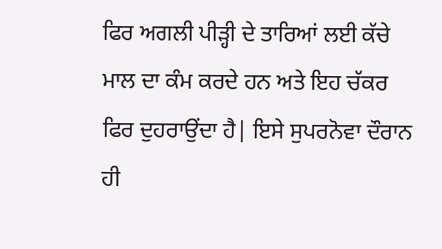ਫਿਰ ਅਗਲੀ ਪੀੜ੍ਹੀ ਦੇ ਤਾਰਿਆਂ ਲਈ ਕੱਚੇ ਮਾਲ ਦਾ ਕੰਮ ਕਰਦੇ ਹਨ ਅਤੇ ਇਹ ਚੱਕਰ ਫਿਰ ਦੁਹਰਾਉਂਦਾ ਹੈ| ਇਸੇ ਸੁਪਰਨੋਵਾ ਦੌਰਾਨ ਹੀ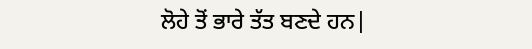ਲੋਹੇ ਤੋਂ ਭਾਰੇ ਤੱਤ ਬਣਦੇ ਹਨ|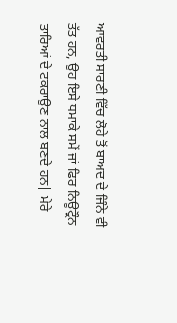ਆਵਰਤੀ ਸਾਰਣੀ ਵਿੱਚ ਲੋਹੇ ਤੋਂ ਬਾਅਦ ਦੇ ਜਿੰਨੇ ਵੀ ਤੱਤ ਹਨ, ਉਹ ਇਸੇ ਧਮਾਕੇ ਸਮੇਂ ਜਾਂ ਫਿਰ ਨਿਊਟ੍ਰੌਨ ਤਾਰਿਆਂ ਦੇ ਟਕਰਾਉਣ ਨਾਲ ਬਣਦੇ ਹਨ| ਮੇਰੇ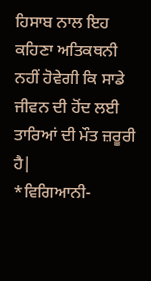ਹਿਸਾਬ ਨਾਲ ਇਹ ਕਹਿਣਾ ਅਤਿਕਥਨੀ ਨਹੀਂ ਹੋਵੇਗੀ ਕਿ ਸਾਡੇ ਜੀਵਨ ਦੀ ਹੋਂਦ ਲਈ ਤਾਰਿਆਂ ਦੀ ਮੌਤ ਜ਼ਰੂਰੀ ਹੈ|
*ਵਿਗਿਆਨੀ-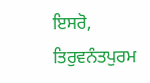ਇਸਰੋ, ਤਿਰੁਵਨੰਤਪੁਰਮ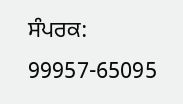ਸੰਪਰਕ: 99957-65095